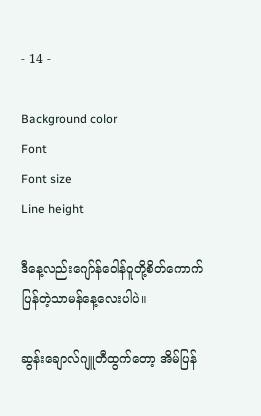- 14 -

Background color
Font
Font size
Line height

ဒီနေ့လည်းဂျော်န်ဝေါန်ဝူတို့စိတ်ကောက်ပြန်တဲ့သာမန်နေ့လေးပါပဲ။

ဆွန်းချောလ်ဂျူတီထွက်တော့ အိမ်ပြန်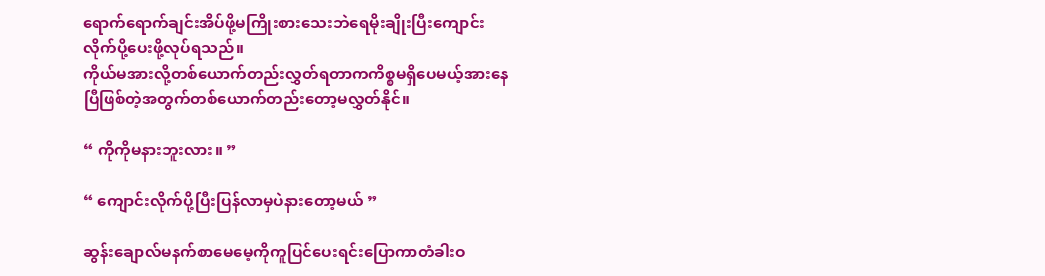ရောက်ရောက်ချင်းအိပ်ဖို့မကြိုးစားသေးဘဲရေမိုးချိုးပြီးကျောင်းလိုက်ပို့ပေးဖို့လုပ်ရသည်။
ကိုယ်မအားလို့တစ်ယောက်တည်းလွှတ်ရတာကကိစ္စမရှိပေမယ့်အားနေပြီဖြစ်တဲ့အတွက်တစ်ယောက်တည်းတော့မလွှတ်နိုင်။

“ ကိုကိုမနားဘူးလား။ ”

“ ကျောင်းလိုက်ပို့ပြီးပြန်လာမှပဲနားတော့မယ် ”

ဆွန်းချောလ်မနက်စာမေမေ့ကိုကူပြင်ပေးရင်းပြောကာတံခါးဝ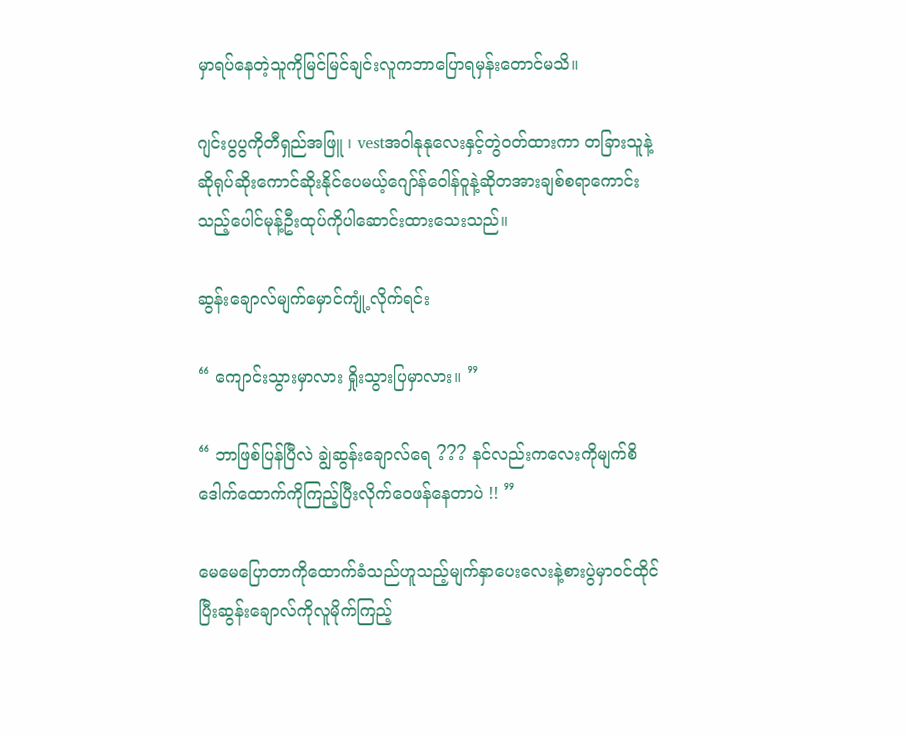မှာရပ်နေတဲ့သူကိုမြင်မြင်ချင်းလူကဘာပြောရမှန်းတောင်မသိ။

ဂျင်းပွပွကိုတီရှည်အဖြူ ၊ vestအဝါနုနုလေးနှင့်တွဲဝတ်ထားကာ တခြားသူနဲ့ဆိုရုပ်ဆိုးကောင်ဆိုးနိုင်ပေမယ့်ဂျော်န်ဝေါန်ဝူနဲ့ဆိုတအားချစ်စရာကောင်းသည့်ပေါင်မုန့်ဦးထုပ်ကိုပါဆောင်းထားသေးသည်။

ဆွန်းချောလ်မျက်မှောင်ကျုံ့လိုက်ရင်း

“ ကျောင်းသွားမှာလား ရှိုးသွားပြမှာလား။ ”

“ ဘာဖြစ်ပြန်ပြီလဲ ချွဲဆွန်းချောလ်ရေ ??? နင်လည်းကလေးကိုမျက်စိဒေါက်ထောက်ကိုကြည့်ပြီးလိုက်ဝေဖန်နေတာပဲ !! ”

မေမေပြောတာကိုထောက်ခံသည်ဟူသည့်မျက်နှာပေးလေးနဲ့စားပွဲမှာဝင်ထိုင်ပြီးဆွန်းချောလ်ကိုလူမိုက်ကြည့်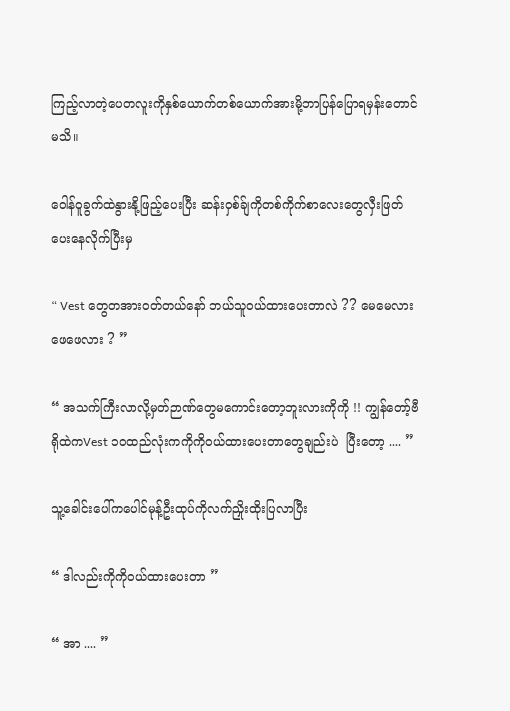ကြည့်လာတဲ့ပေတလူးကိုနှစ်ယောက်တစ်ယောက်အားမို့ဘာပြန်ပြောရမှန်းတောင်မသိ။

ဝေါန်ဝူခွက်ထဲနွားနို့ဖြည့်ပေးပြီး ဆန်းဝှစ်ခ်ျကိုတစ်ကိုက်စာလေးတွေလှီးဖြတ်ပေးနေလိုက်ပြီးမှ

“ Vest တွေတအားဝတ်တယ်နော် ဘယ်သူဝယ်ထားပေးတာလဲ ?? မေမေလား ဖေဖေလား ? ”

“ အသက်ကြီးလာလို့မှတ်ဉာဏ်တွေမကောင်းတော့ဘူးလားကိုကို !! ကျွန်တော့်ဗီရိုထဲကVest ၁၀ထည်လုံးကကိုကိုဝယ်ထားပေးတာတွေချည်းပဲ  ပြီးတော့ .... ”

သူ့ခေါင်းပေါ်ကပေါင်မုန့်ဦးထုပ်ကိုလက်ညှိုးထိုးပြလာပြီး

“ ဒါလည်းကိုကိုဝယ်ထားပေးတာ ”

“ အာ .... ”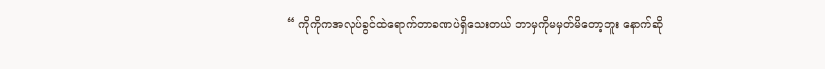“ ကိုကိုကအလုပ်ခွင်ထဲရောက်တာခဏပဲရှိသေးတယ် ဘာမှကိုမမှတ်မိတော့ဘူး နောက်ဆို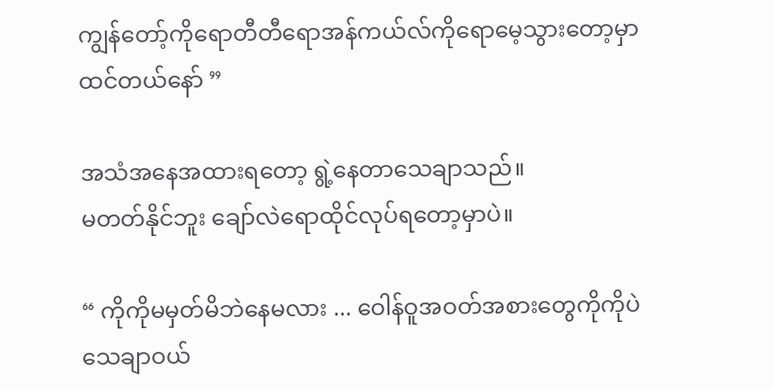ကျွန်တော့်ကိုရောတီတီရောအန်ကယ်လ်ကိုရောမေ့သွားတော့မှာထင်တယ်နော် ”

အသံအနေအထားရတော့ ရွဲ့နေတာသေချာသည်။
မတတ်နိုင်ဘူး ချော်လဲရောထိုင်လုပ်ရတော့မှာပဲ။

“ ကိုကိုမမှတ်မိဘဲနေမလား ... ဝေါန်ဝူအဝတ်အစားတွေကိုကိုပဲသေချာဝယ်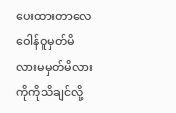ပေးထားတာလေ ဝေါန်ဝူမှတ်မိလားမမှတ်မိလားကိုကိုသိချင်လို့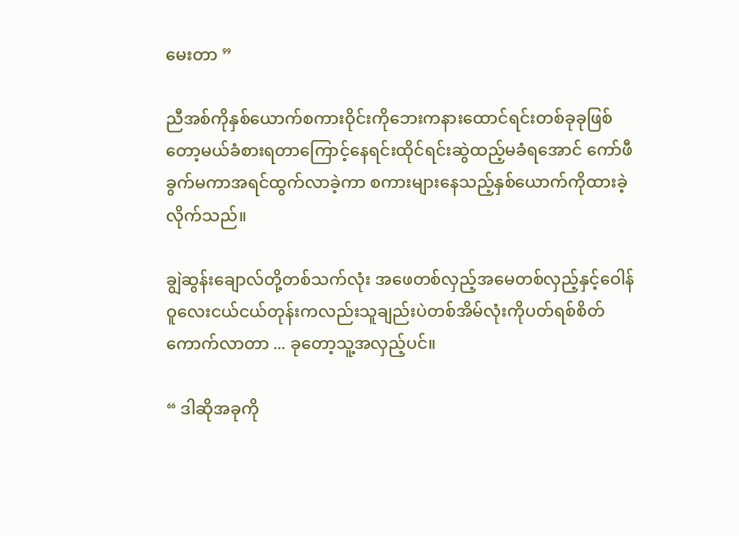မေးတာ ”

ညီအစ်ကိုနှစ်ယောက်စကားဝိုင်းကိုဘေးကနားထောင်ရင်းတစ်ခုခုဖြစ်တော့မယ်ခံစားရတာကြောင့်နေရင်းထိုင်ရင်းဆွဲထည့်မခံရအောင် ကော်ဖီခွက်မကာအရင်ထွက်လာခဲ့ကာ စကားများနေသည့်နှစ်ယောက်ကိုထားခဲ့လိုက်သည်။

ချွဲဆွန်းချောလ်တို့တစ်သက်လုံး အဖေတစ်လှည့်အမေတစ်လှည့်နှင့်ဝေါန်ဝူလေးငယ်ငယ်တုန်းကလည်းသူချည်းပဲတစ်အိမ်လုံးကိုပတ်ရစ်စိတ်ကောက်လာတာ ... ခုတော့သူ့အလှည့်ပင်။

“ ဒါဆိုအခုကို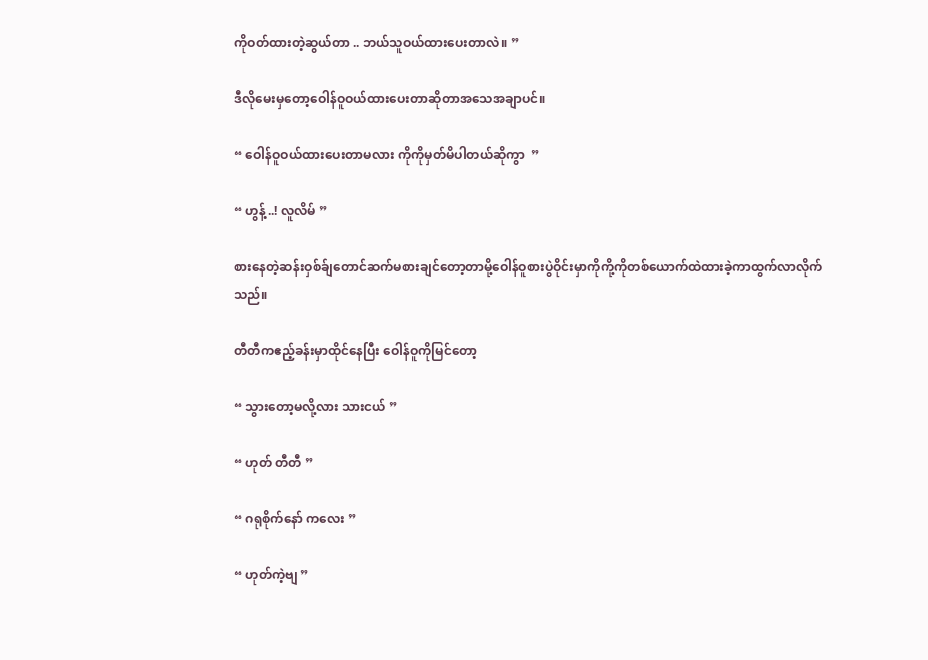ကိုဝတ်ထားတဲ့ဆွယ်တာ .. ဘယ်သူဝယ်ထားပေးတာလဲ။ ”

ဒီလိုမေးမှတော့ဝေါန်ဝူဝယ်ထားပေးတာဆိုတာအသေအချာပင်။

“ ဝေါန်ဝူဝယ်ထားပေးတာမလား ကိုကိုမှတ်မိပါတယ်ဆိုကွာ  ”

“ ဟွန့် ..! လူလိမ် ”

စားနေတဲ့ဆန်းဝှစ်ခ်ျတောင်ဆက်မစားချင်တော့တာမို့ဝေါန်ဝူစားပွဲဝိုင်းမှာကိုကို့ကိုတစ်ယောက်ထဲထားခဲ့ကာထွက်လာလိုက်သည်။

တီတီကဧည့်ခန်းမှာထိုင်နေပြီး ဝေါန်ဝူကိုမြင်တော့

“ သွားတော့မလို့လား သားငယ် ”

“ ဟုတ် တီတီ ”

“ ဂရုစိုက်နော် ကလေး ”

“ ဟုတ်ကဲ့ဗျ ”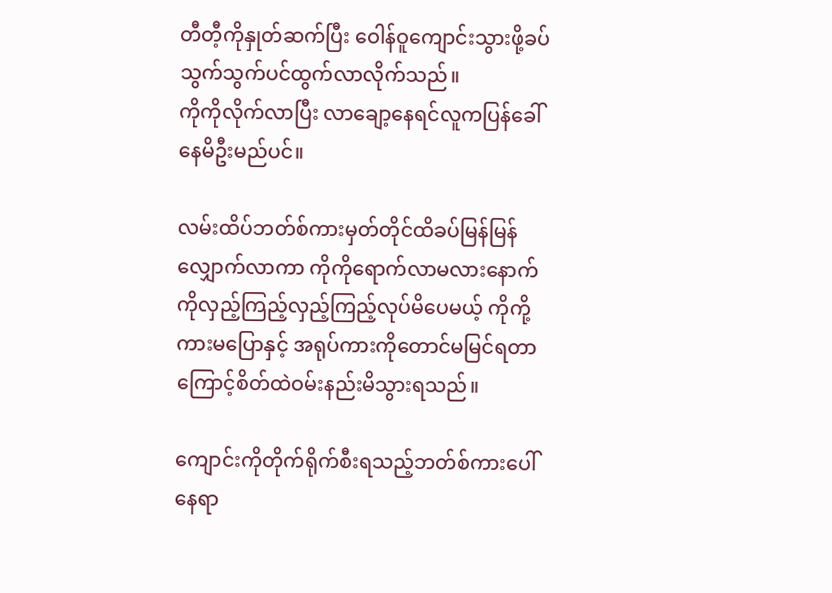တီတီ့ကိုနှုတ်ဆက်ပြီး ဝေါန်ဝူကျောင်းသွားဖို့ခပ်သွက်သွက်ပင်ထွက်လာလိုက်သည်။
ကိုကိုလိုက်လာပြီး လာချော့နေရင်လူကပြန်ခေါ်နေမိဦးမည်ပင်။

လမ်းထိပ်ဘတ်စ်ကားမှတ်တိုင်ထိခပ်မြန်မြန်လျှောက်လာကာ ကိုကိုရောက်လာမလားနောက်ကိုလှည့်ကြည့်လှည့်ကြည့်လုပ်မိပေမယ့် ကိုကို့ကားမပြောနှင့် အရုပ်ကားကိုတောင်မမြင်ရတာကြောင့်စိတ်ထဲဝမ်းနည်းမိသွားရသည်။

ကျောင်းကိုတိုက်ရိုက်စီးရသည့်ဘတ်စ်ကားပေါ်နေရာ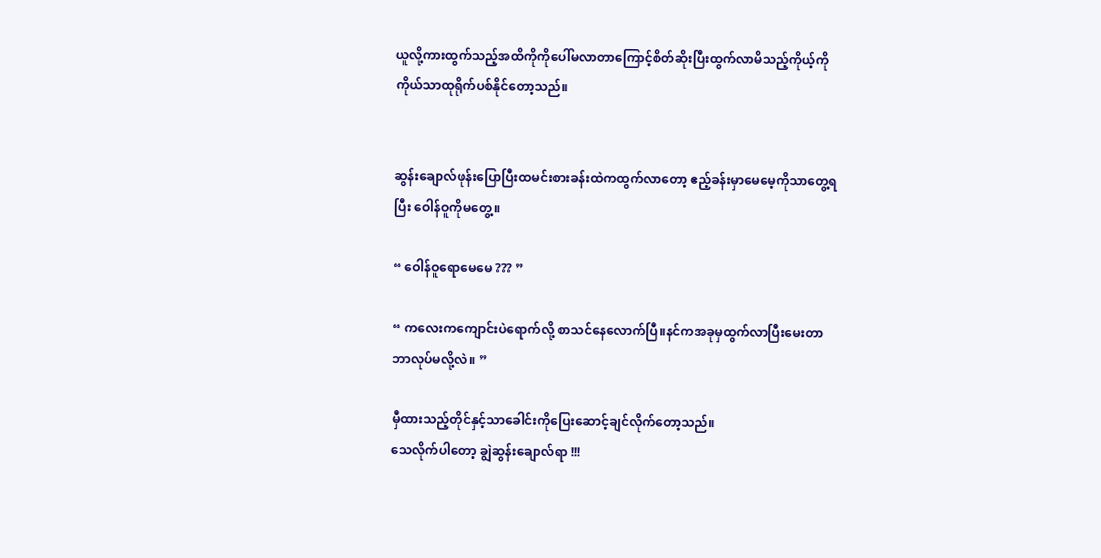ယူလို့ကားထွက်သည့်အထိကိုကိုပေါ်မလာ‌တာကြောင့်စိတ်ဆိုးပြီးထွက်လာမိသည့်ကိုယ့်ကိုကိုယ်သာထုရိုက်ပစ်နိုင်တော့သည်။


ဆွန်းချောလ်ဖုန်းပြောပြီးထမင်းစားခန်းထဲကထွက်လာတော့ ဧည့်ခန်းမှာမေမေ့ကိုသာတွေ့ရပြီး ဝေါန်ဝူကိုမတွေ့။

“ ဝေါန်ဝူရောမေမေ ??? ”

“ ကလေးကကျောင်းပဲရောက်လို့ စာသင်နေလောက်ပြီ။နင်ကအခုမှထွက်လာပြီးမေးတာဘာလုပ်မလို့လဲ။ ”

မှီထားသည့်တိုင်နှင့်သာခေါင်းကိုပြေးဆောင့်ချင်လိုက်တော့သည်။
သေလိုက်ပါတော့ ချွဲဆွန်းချောလ်ရာ !!!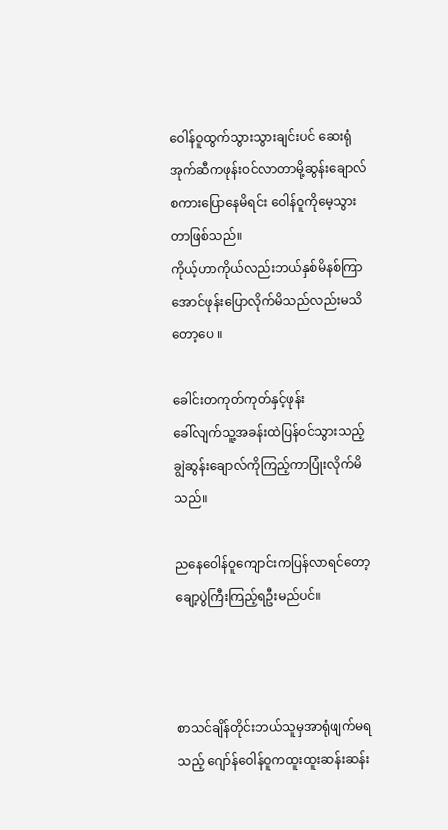ဝေါန်ဝူထွက်သွားသွားချင်းပင် ဆေးရုံအုက်ဆီကဖုန်းဝင်လာတာမို့ဆွန်းချောလ်စကားပြောနေမိရင်း ဝေါန်ဝူကိုမေ့သွားတာဖြစ်သည်။
ကိုယ့်ဟာကိုယ်လည်းဘယ်နှစ်မိနစ်ကြာအောင်ဖုန်းပြောလိုက်မိသည်လည်းမသိတော့ပေ ။

ခေါင်းတကုတ်ကုတ်နှင့်ဖုန်း‌
ခေါ်လျက်သူ့အခန်းထဲပြန်ဝင်သွားသည့်ချွဲဆွန်းချောလ်ကိုကြည့်ကာပြုံးလိုက်မိသည်။

ညနေဝေါန်ဝူကျောင်းကပြန်လာရင်တော့ချော့ပွဲကြီးကြည့်ရဦးမည်ပင်။



စာသင်ချိန်တိုင်းဘယ်သူမှအာရုံဖျက်မရသည့် ဂျော်န်ဝေါန်ဝူကထူးထူးဆန်းဆန်း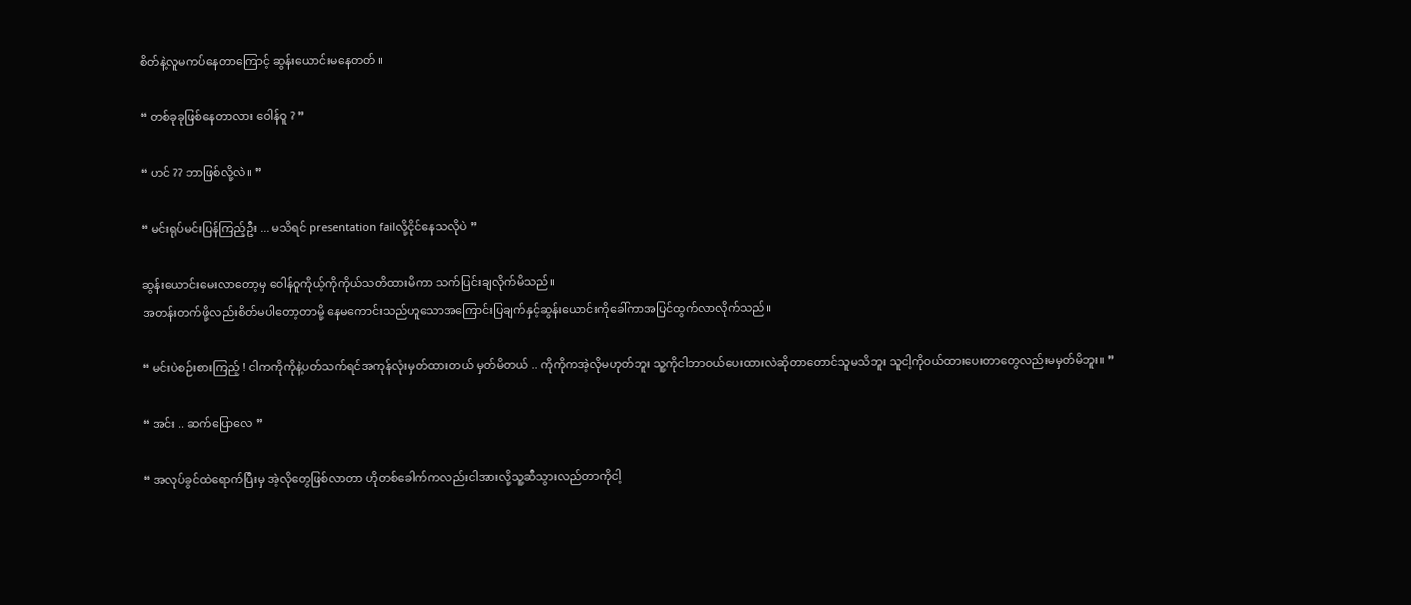စိတ်နဲ့လူမကပ်နေတာကြောင့် ဆွန်းယောင်းမနေတတ် ။

“ တစ်ခုခုဖြစ်နေတာလား ဝေါန်ဝူ ? ”

“ ဟင် ?? ဘာဖြစ်လို့လဲ။ ”

“ မင်းရုပ်မင်းပြန်ကြည့်ဦး ... မသိရင် presentation failလို့ငိုင်နေသလိုပဲ ”

ဆွန်းယောင်းမေးလာတော့မှ ဝေါန်ဝူကိုယ့်ကိုကိုယ်သတိထားမိကာ သက်ပြင်းချလိုက်မိသည်။
အတန်းတက်ဖို့လည်းစိတ်မပါတော့တာမို့ နေမကောင်းသည်ဟူသောအကြောင်းပြချက်နှင့်ဆွန်းယောင်းကိုခေါ်ကာအပြင်ထွက်လာလိုက်သည်။

“ မင်းပဲစဉ်းစားကြည့် ! ငါကကိုကိုနဲ့ပတ်သက်ရင်အကုန်လုံး‌မှတ်ထားတယ် မှတ်မိတယ် .. ကိုကိုကအဲ့လိုမဟုတ်ဘူး သူ့ကိုငါဘာဝယ်ပေးထားလဲဆိုတာတောင်သူမသိဘူး သူငါ့ကိုဝယ်ထားပေးတာတွေလည်းမမှတ်မိဘူး။ ”

“ အင်း .. ဆက်ပြောလေ ”

“ အလုပ်ခွင်ထဲရောက်ပြီးမှ အဲ့လိုတွေဖြစ်လာတာ ဟိုတစ်ခေါက်ကလည်းငါအားလို့သူ့ဆီသွားလည်တာကိုငါ့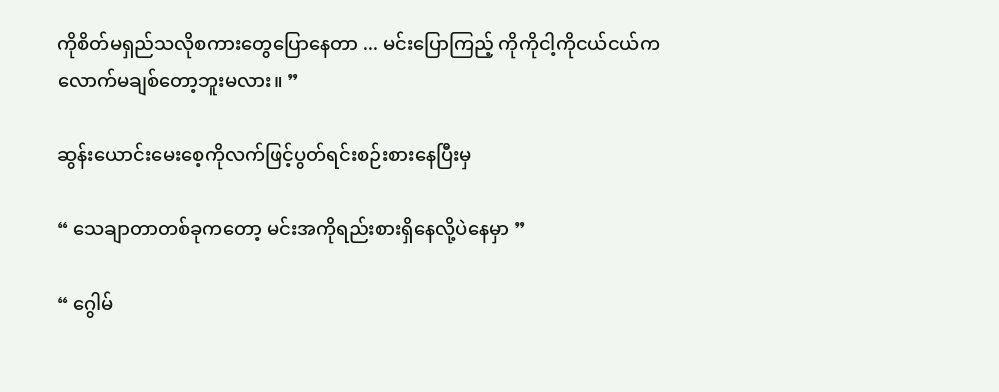ကိုစိတ်မရှည်သလိုစကားတွေပြောနေတာ ... မင်းပြောကြည့် ကိုကိုငါ့ကိုငယ်ငယ်ကလောက်မချစ်တော့ဘူးမလား။ ”

ဆွန်းယောင်းမေးစေ့ကိုလက်ဖြင့်ပွတ်ရင်းစဉ်းစားနေပြီးမှ

“ သေချာတာတစ်ခုကတော့ မင်းအကိုရည်းစားရှိနေလို့ပဲနေမှာ ”

“ ဂွေါမ်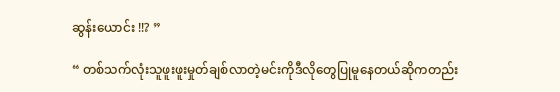ဆွန်းယောင်း !!? ”

“ တစ်သက်လုံးသူဖူးဖူးမှုတ်ချစ်လာတဲ့မင်းကိုဒီလိုတွေပြုမူနေတယ်ဆိုကတည်း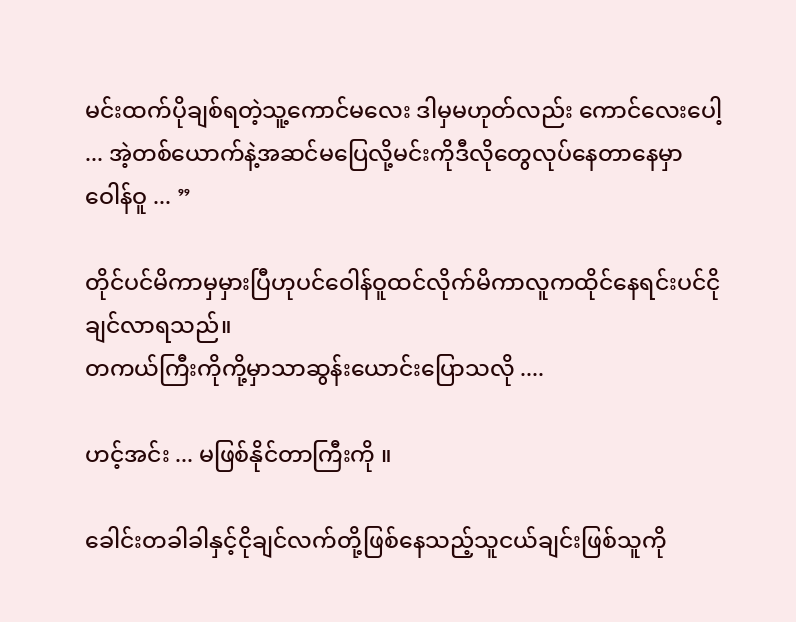မင်းထက်ပိုချစ်ရတဲ့သူ့ကောင်မလေး ဒါမှမဟုတ်လည်း ကောင်လေးပေါ့ ... အဲ့တစ်ယောက်နဲ့အဆင်မပြေလို့မင်းကိုဒီလိုတွေလုပ်နေတာနေမှာ ဝေါန်ဝူ ... ”

တိုင်ပင်မိကာမှမှားပြီဟုပင်ဝေါန်ဝူထင်လိုက်မိကာလူကထိုင်နေရင်းပင်ငိုချင်လာရသည်။
တကယ်ကြီးကိုကို့မှာသာဆွန်းယောင်းပြောသလို ....

ဟင့်အင်း ... မဖြစ်နိုင်တာကြီးကို ။

ခေါင်းတခါခါနှင့်ငိုချင်လက်တို့ဖြစ်နေသည့်သူငယ်ချင်းဖြစ်သူကို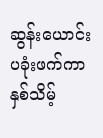ဆွန်းယောင်းပခုံးဖက်ကာနှစ်သိမ့်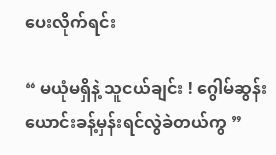ပေးလိုက်ရင်း

“ မယုံမရှိနဲ့ သူငယ်ချင်း ! ဂွေါမ်ဆွန်းယောင်းခန့်မှန်းရင်လွဲခဲတယ်ကွ ”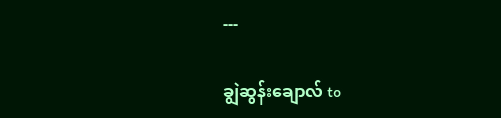---

ချွဲဆွန်းချောလ် to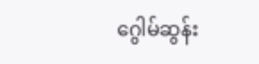ဂွေါမ်ဆွန်း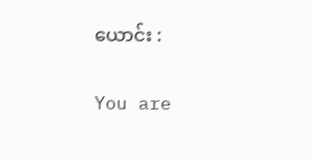ယောင်း :


You are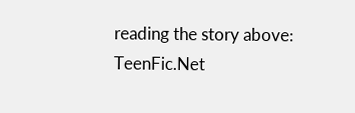reading the story above: TeenFic.Net